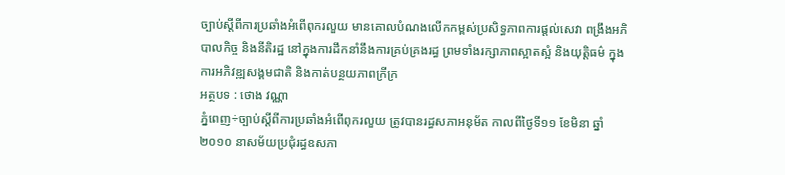ច្បាប់ស្តីពីការប្រឆាំងអំពើពុករលួយ មានគោលបំណងលើកកម្ពស់ប្រសិទ្ធភាពការផ្តល់សេវា ពង្រឹងអភិបាលកិច្ច និងនីតិរដ្ឋ នៅក្នុងការដឹកនាំនឹងការគ្រប់គ្រងរដ្ធ ព្រមទាំងរក្សាភាពស្អាតស្អំ និងយុត្តិធម៌ ក្នុងការអភិវឌ្ឍសង្គមជាតិ និងកាត់បន្ថយភាពក្រីក្រ
អត្ថបទ : ថោង វណ្ណា
ភ្នំពេញ÷ច្បាប់ស្តីពីការប្រឆាំងអំពើពុករលួយ ត្រូវបានរដ្ធសភាអនុម័ត កាលពីថ្ងៃទី១១ ខែមិនា ឆ្នាំ២០១០ នាសម័យប្រជុំរដ្ធឧសភា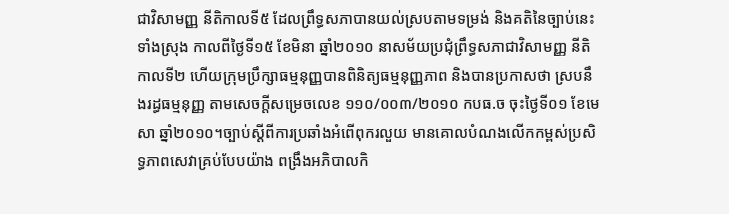ជាវិសាមញ្ញ នីតិកាលទី៥ ដែលព្រឹទ្ធសភាបានយល់ស្របតាមទម្រង់ និងគតិនៃច្បាប់នេះទាំងស្រុង កាលពីថ្ងៃទី១៥ ខែមិនា ឆ្នាំ២០១០ នាសម័យប្រជុំព្រឹទ្ធសភាជាវិសាមញ្ញ នីតិកាលទី២ ហើយក្រុមប្រឹក្សាធម្មនុញ្ញបានពិនិត្យធម្មនុញ្ញភាព និងបានប្រកាសថា ស្របនឹងរដ្ធធម្មនុញ្ញ តាមសេចក្តីសម្រេចលេខ ១១០/០០៣/២០១០ កបធ.ច ចុះថ្ងៃទី០១ ខែមេសា ឆ្នាំ២០១០។ច្បាប់ស្តីពីការប្រឆាំងអំពើពុករលួយ មានគោលបំណងលើកកម្ពស់ប្រសិទ្ធភាពសេវាគ្រប់បែបយ៉ាង ពង្រឹងអភិបាលកិ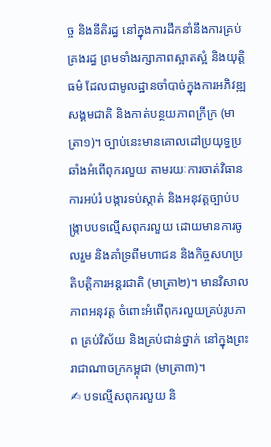ច្ច និងនីតិរដ្ធ នៅក្នុងការដឹកនាំនឹងការគ្រប់គ្រងរដ្ធ ព្រមទាំងរក្សាភាពស្អាតស្អំ និងយុត្តិធម៌ ដែលជាមូលដ្ឋានចាំបាច់ក្នុងការអភិវឌ្ឍសង្គមជាតិ និងកាត់បន្ថយភាពក្រីក្រ (មាត្រា១)។ ច្បាប់នេះមានគោលដៅប្រយុទ្ធប្រឆាំងអំពើពុករលួយ តាមរយៈការចាត់វិធានការអប់រំ បង្ការទប់ស្កាត់ និងអនុវត្តច្បាប់បង្ក្រាបបទល្មើសពុករលួយ ដោយមានការចូលរួម និងគាំទ្រពីមហាជន និងកិច្ចសហប្រតិបត្តិការអន្តរជាតិ (មាត្រា២)។ មានវិសាលភាពអនុវត្ត ចំពោះអំពើពុករលួយគ្រប់រូបភាព គ្រប់វិស័យ និងគ្រប់ជាន់ថ្នាក់ នៅក្នុងព្រះរាជាណាចក្រកម្ពុជា (មាត្រា៣)។
✍ បទល្មើសពុករលួយ និ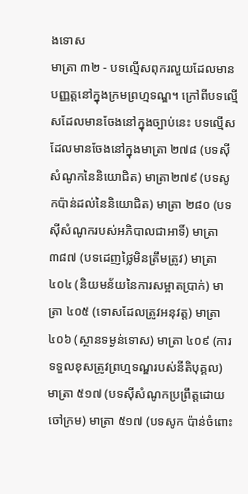ងទោស
មាត្រា ៣២ - បទល្មើសពុករលួយដែលមានបញ្ញត្តនៅក្នុងក្រមព្រហ្មទណ្ឌ។ ក្រៅពីបទល្មើសដែលមានចែងនៅក្នុងច្បាប់នេះ បទល្មើសដែលមានចែងនៅក្នុងមាត្រា ២៧៨ (បទស៊ីសំណូកនៃនិយោជិត) មាត្រា២៧៩ (បទសូកប៉ាន់ដល់នៃនិយោជិត) មាត្រា ២៨០ (បទស៊ីសំណូករបស់អភិបាលជាអាទិ៍) មាត្រា ៣៨៧ (បទដេញថ្លៃមិនត្រឹមត្រូវ) មាត្រា ៤០៤ (និយមន័យនៃការសម្អាតប្រាក់) មាត្រា ៤០៥ (ទោសដែលត្រូវអនុវត្ត) មាត្រា ៤០៦ (ស្ថានទម្ងន់ទោស) មាត្រា ៤០៩ (ការទទួលខុសត្រូវព្រហ្មទណ្ឌរបស់នីតិបុគ្គល) មាត្រា ៥១៧ (បទស៊ីសំណូកប្រព្រឹត្តដោយចៅក្រម) មាត្រា ៥១៧ (បទសូក ប៉ាន់ចំពោះ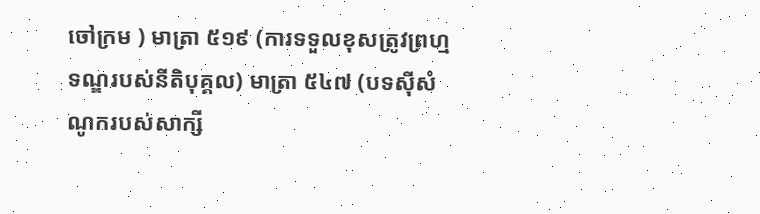ចៅក្រម ) មាត្រា ៥១៩ (ការទទួលខុសត្រូវព្រហ្មទណ្ឌរបស់នីតិបុគ្គល) មាត្រា ៥៤៧ (បទស៊ីសំណូករបស់សាក្សី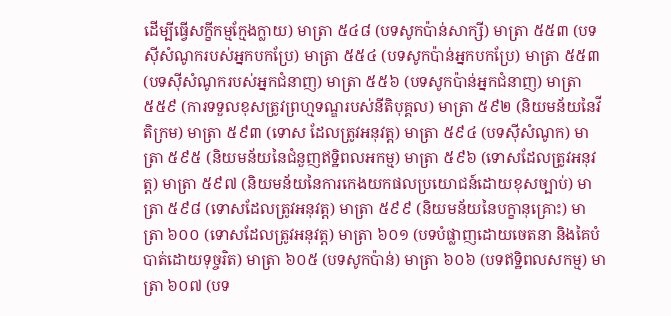ដើម្បីធ្វើសក្ខីកម្មក្មែងក្លាយ) មាត្រា ៥៤៨ (បទសូកប៉ាន់សាក្សី) មាត្រា ៥៥៣ (បទស៊ីសំណូករបស់អ្នកបកប្រែ) មាត្រា ៥៥៤ (បទសូកប៉ាន់អ្នកបកប្រែ) មាត្រា ៥៥៣ (បទស៊ីសំណូករបស់អ្នកជំនាញ) មាត្រា ៥៥៦ (បទសូកប៉ាន់អ្នកជំនាញ) មាត្រា ៥៥៩ (ការទទួលខុសត្រូវព្រហ្មទណ្ឌរបស់នីតិបុគ្គល) មាត្រា ៥៩២ (និយមន័យនៃវីតិក្រម) មាត្រា ៥៩៣ (ទោស ដែលត្រូវអនុវត្ត) មាត្រា ៥៩៤ (បទស៊ីសំណូក) មាត្រា ៥៩៥ (និយមន័យនៃជំនួញឥទ្ឋិពលអកម្ម) មាត្រា ៥៩៦ (ទោសដែលត្រូវអនុវត្ត) មាត្រា ៥៩៧ (និយមន័យនៃការកេងយកផលប្រយោជន៍ដោយខុសច្បាប់) មាត្រា ៥៩៨ (ទោសដែលត្រូវអនុវត្ត) មាត្រា ៥៩៩ (និយមន័យនៃបក្ខានុគ្រោះ) មាត្រា ៦០០ (ទោសដែលត្រូវអនុវត្ត) មាត្រា ៦០១ (បទបំផ្លាញដោយចេតនា និងគៃបំបាត់ដោយទុច្ចរិត) មាត្រា ៦០៥ (បទសូកប៉ាន់) មាត្រា ៦០៦ (បទឥទ្ឋិពលសកម្ម) មាត្រា ៦០៧ (បទ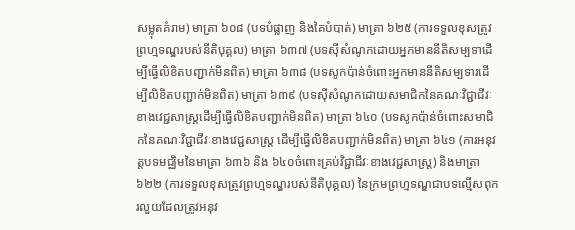សម្លុតគំរាម) មាត្រា ៦០៨ (បទបំផ្លាញ និងគៃបំបាត់) មាត្រា ៦២៥ (ការទទួលខុសត្រូវព្រហ្មទណ្ឌរបស់នីតិបុគ្គល) មាត្រា ៦៣៧ (បទស៊ីសំណូកដោយអ្នកមាននីតិសម្បទាដើម្បីធ្វើលិខិតបញ្ជាក់មិនពិត) មាត្រា ៦៣៨ (បទសូកប៉ាន់ចំពោះអ្នកមាននីតិសម្បទារដើម្បីលិខិតបញ្ជាក់មិនពិត) មាត្រា ៦៣៩ (បទស៊ីសំណូកដោយសមាជិកនៃគណៈវិជ្ជាជីវៈខាងវេជ្ជសាស្រ្តដើម្បីធ្វើលិខិតបញ្ជាក់មិនពិត) មាត្រា ៦៤០ (បទសូកប៉ាន់ចំពោះសមាជិកនៃគណៈវិជ្ជាជីវៈខាងវេជ្ជសាស្រ្ត ដើម្បីធ្វើលិខិតបញ្ជាក់មិនពិត) មាត្រា ៦៤១ (ការអនុវត្តបទមជ្ឈិមនៃមាត្រា ៦៣៦ និង ៦៤០ចំពោះគ្រប់វិជ្ជាជីវៈខាងវេជ្ជសាស្រ្ត) និងមាត្រា ៦២២ (ការទទួលខុសត្រូវព្រហ្មទណ្ឌរបស់នីតិបុគ្គល) នៃក្រមព្រហ្មទណ្ឌជាបទល្មើសពុករលួយដែលត្រូវអនុវ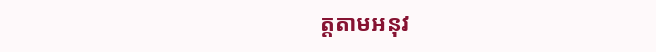ត្តតាមអនុវ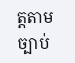ត្តតាមច្បាប់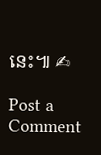នេះ៕ ✍

Post a Comment